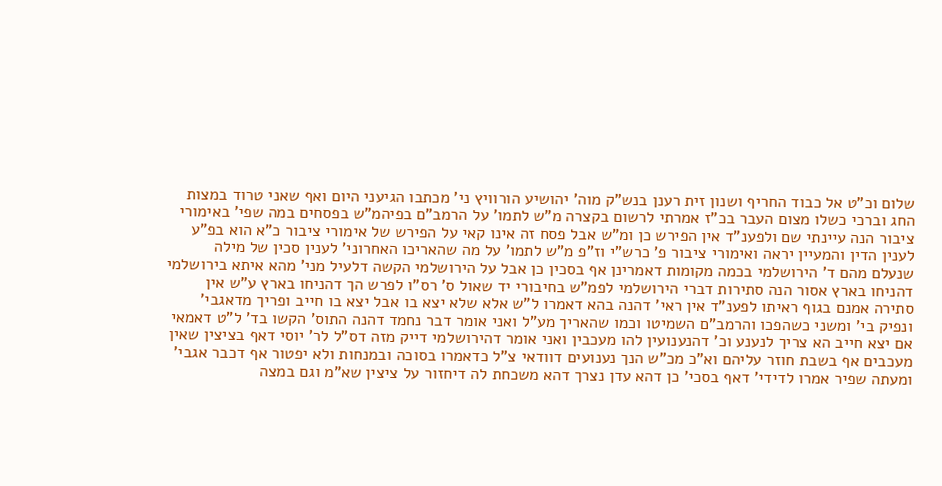שלום וכ"ט אל כבוד החריף ושנון זית רענן בנש"ק מוה' יהושיע הורוויץ ני' מכתבו הגיעני היום ואף שאני טרוד במצות החג וברכי כשלו מצום העבר בכ"ז אמרתי לרשום בקצרה מ"ש לתמו' על הרמב"ם בפיהמ"ש בפסחים במה שפי' באימורי ציבור הנה עיינתי שם ולפענ"ד אין הפירש כן ומ"ש אבל פסח זה אינו קאי על הפירש של אימורי ציבור כ"א הוא בפ"ע לענין הדין והמעיין יראה ואימורי ציבור פ' כרש"י וז"פ מ"ש לתמו' על מה שהאריכו האחרוני' לענין סכין של מילה שנעלם מהם ד' הירושלמי בכמה מקומות דאמרינן אף בסכין כן אבל על הירושלמי הקשה דלעיל מני' מהא איתא בירושלמי דהניחו בארץ אסור הנה סתירות דברי הירושלמי לפמ"ש בחיבורי יד שאול ס' רס"ו לפרש הך דהניחו בארץ ע"ש אין סתירה אמנם בגוף ראיתו לפענ"ד אין ראי' דהנה בהא דאמרו ל"ש אלא שלא יצא בו אבל יצא בו חייב ופריך מדאגבי' ונפיק בי' ומשני כשהפכו והרמב"ם השמיטו וכמו שהאריך מע"ל ואני אומר דבר נחמד דהנה התוס' הקשו בד' ל"ט דאמאי אם יצא חייב הא צריך לנענע וכ' דהנענועין להו מעכבין ואני אומר דהירושלמי דייק מזה דס"ל לר' יוסי דאף בציצין שאין מעכבים אף בשבת חוזר עליהם וא"כ מכ"ש הנך נענועים דוודאי צ"ל כדאמרו בסוכה ובמנחות ולא יפטור אף דכבר אגבי' ומעתה שפיר אמרו לדידי' דאף בסכי' כן דהא עדן נצרך דהא משכחת לה דיחזור על ציצין שא"מ וגם במצה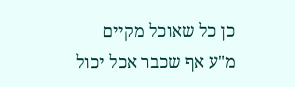כן כל שאוכל מקיים מ"ע אף שכבר אכל יכול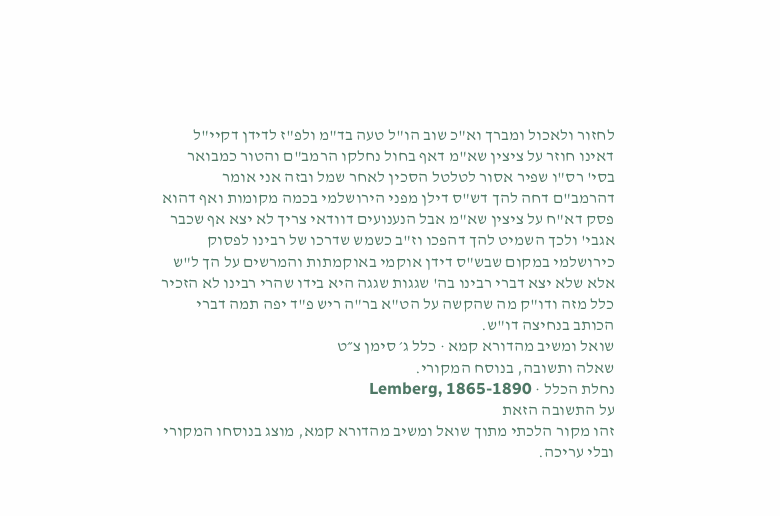לחזור ולאכול ומברך וא"כ שוב הו"ל טעה בד"מ ולפ"ז לדידן דקיי"ל דאינו חוזר על ציצין שא"מ דאף בחול נחלקו הרמב"ם והטור כמבואר בסי' רס"ו שפיר אסור לטלטל הסכין לאחר שמל ובזה אני אומר דהרמב"ם דחה להך דש"ס דילן מפני הירושלמי בכמה מקומות ואף דהוא פסק דא"ח על ציצין שא"מ אבל הנענועים דוודאי צריך לא יצא אף שכבר אגבי' ולכך השמיט להך דהפכו וז"ב כשמש שדרכו של רבינו לפסוק כירושלמי במקום שבש"ס דידן אוקמי באוקמתות והמרשים על הך ל"ש אלא שלא יצא דברי רבינו בה' שגגות שגגה היא בידו שהרי רבינו לא הזכיר כלל מזה ודו"ק מה שהקשה על הט"א בר"ה ריש פ"ד יפה תמה דברי הכותב בנחיצה דו"ש.
שואל ומשיב מהדורא קמא · כלל ג׳ סימן צ״ט
שאלה ותשובה, בנוסח המקורי.
נחלת הכלל · Lemberg, 1865-1890
על התשובה הזאת
זהו מקור הלכתי מתוך שואל ומשיב מהדורא קמא, מוצג בנוסחו המקורי ובלי עריכה.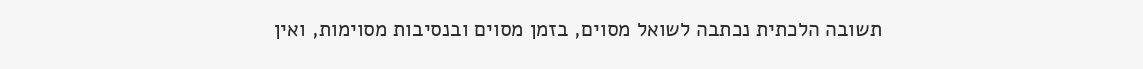תשובה הלכתית נכתבה לשואל מסוים, בזמן מסוים ובנסיבות מסוימות, ואין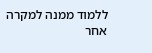ללמוד ממנה למקרה אחר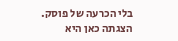בלי הכרעה של פוסק. הצגתה כאן היא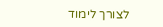לצורך לימוד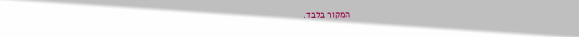המקור בלבד.